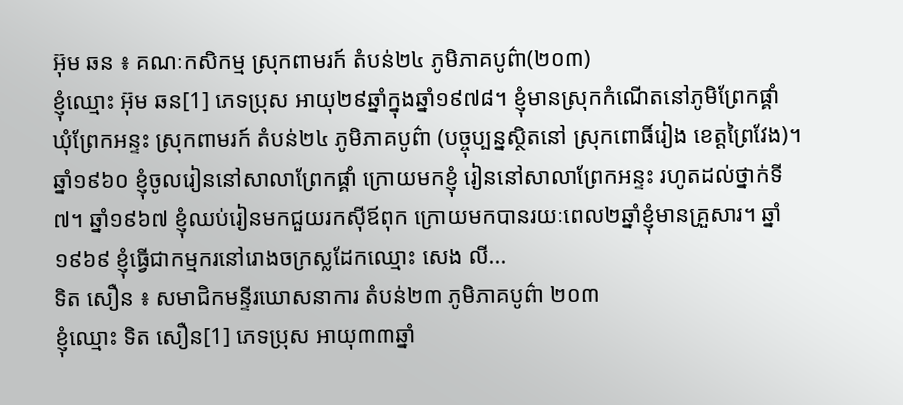អ៊ុម ឆន ៖ គណៈកសិកម្ម ស្រុកពាមរក៍ តំបន់២៤ ភូមិភាគបូព៌ា(២០៣)
ខ្ញុំឈ្មោះ អ៊ុម ឆន[1] ភេទប្រុស អាយុ២៩ឆ្នាំក្នុងឆ្នាំ១៩៧៨។ ខ្ញុំមានស្រុកកំណើតនៅភូមិព្រែកផ្គាំ ឃុំព្រែកអន្ទះ ស្រុកពាមរក៍ តំបន់២៤ ភូមិភាគបូព៌ា (បច្ចុប្បន្នស្ថិតនៅ ស្រុកពោធិ៍រៀង ខេត្តព្រៃវែង)។ ឆ្នាំ១៩៦០ ខ្ញុំចូលរៀននៅសាលាព្រែកផ្គាំ ក្រោយមកខ្ញុំ រៀននៅសាលាព្រែកអន្ទះ រហូតដល់ថ្នាក់ទី៧។ ឆ្នាំ១៩៦៧ ខ្ញុំឈប់រៀនមកជួយរកស៊ីឪពុក ក្រោយមកបានរយៈពេល២ឆ្នាំខ្ញុំមានគ្រួសារ។ ឆ្នាំ១៩៦៩ ខ្ញុំធ្វើជាកម្មករនៅរោងចក្រស្លដែកឈ្មោះ សេង លី...
ទិត សឿន ៖ សមាជិកមន្ទីរឃោសនាការ តំបន់២៣ ភូមិភាគបូព៌ា ២០៣
ខ្ញុំឈ្មោះ ទិត សឿន[1] ភេទប្រុស អាយុ៣៣ឆ្នាំ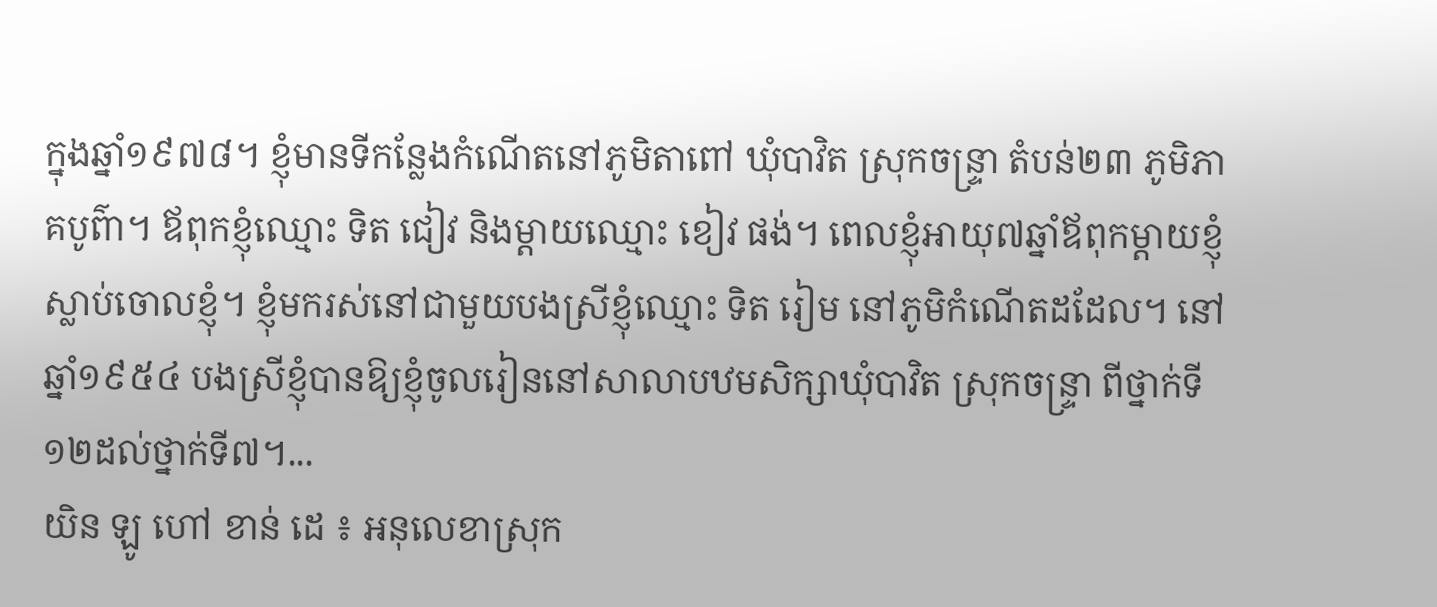ក្នុងឆ្នាំ១៩៧៨។ ខ្ញុំមានទីកន្លែងកំណើតនៅភូមិតាពៅ ឃុំបាវិត ស្រុកចន្រ្ទា តំបន់២៣ ភូមិភាគបូព៌ា។ ឪពុកខ្ញុំឈ្មោះ ទិត ជៀវ និងម្ដាយឈ្មោះ ខៀវ ផង់។ ពេលខ្ញុំអាយុ៧ឆ្នាំឪពុកម្ដាយខ្ញុំស្លាប់ចោលខ្ញុំ។ ខ្ញុំមករស់នៅជាមួយបងស្រីខ្ញុំឈ្មោះ ទិត រៀម នៅភូមិកំណើតដដែល។ នៅឆ្នាំ១៩៥៤ បងស្រីខ្ញុំបានឱ្យខ្ញុំចូលរៀននៅសាលាបឋមសិក្សាឃុំបាវិត ស្រុកចន្រ្ទា ពីថ្នាក់ទី១២ដល់ថ្នាក់ទី៧។...
យិន ឡូ ហៅ ខាន់ ដេ ៖ អនុលេខាស្រុក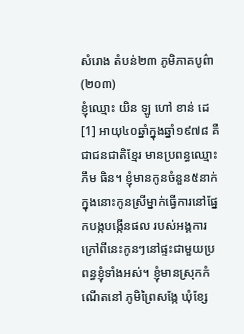សំរោង តំបន់២៣ ភូមិភាគបូព៌ា(២០៣)
ខ្ញុំឈ្មោះ យិន ឡូ ហៅ ខាន់ ដេ[1] អាយុ៤០ឆ្នាំក្នុងឆ្នាំ១៩៧៨ គឺជាជនជាតិខ្មែរ មានប្រពន្ធឈ្មោះ ភឹម ធិន។ ខ្ញុំមានកូនចំនួន៥នាក់ ក្នុងនោះកូនស្រីម្នាក់ធ្វើការនៅផ្នែកបង្កបង្កើនផល របស់អង្គការ ក្រៅពីនេះកូនៗនៅផ្ទះជាមួយប្រពន្ធខ្ញុំទាំងអស់។ ខ្ញុំមានស្រុកកំណើតនៅ ភូមិព្រៃសង្កែ ឃុំខ្សែ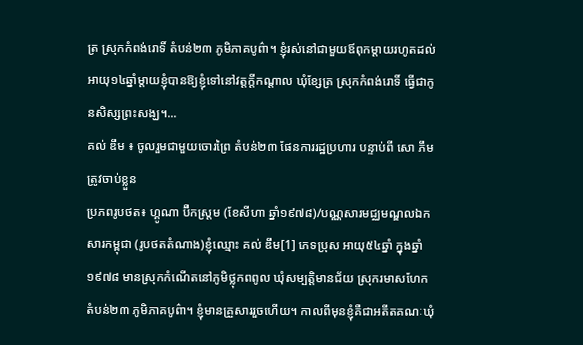ត្រ ស្រុកកំពង់រោទិ៍ តំបន់២៣ ភូមិភាគបូព៌ា។ ខ្ញុំរស់នៅជាមួយឪពុកម្ដាយរហូតដល់អាយុ១៤ឆ្នាំម្ដាយខ្ញុំបានឱ្យខ្ញុំទៅនៅវត្តក្ដីកណ្ដាល ឃុំខ្សែត្រ ស្រុកកំពង់រោទិ៍ ធ្វើជាកូនសិស្សព្រះសង្ឃ។...
គល់ ឌឹម ៖ ចូលរួមជាមួយចោរព្រៃ តំបន់២៣ ផែនការរដ្ឋប្រហារ បន្ទាប់ពី សោ ភឹម ត្រូវចាប់ខ្លួន
ប្រភពរូបថត៖ ហ្គូណា ប៊ឺកស្ត្រម (ខែសីហា ឆ្នាំ១៩៧៨)/បណ្ណសារមជ្ឈមណ្ឌលឯកសារកម្ពុជា (រូបថតតំណាង)ខ្ញុំឈ្មោះ គល់ ឌឹម[1] ភេទប្រុស អាយុ៥៤ឆ្នាំ ក្នុងឆ្នាំ១៩៧៨ មានស្រុកកំណើតនៅភូមិថ្លុកពពូល ឃុំសម្បត្តិមានជ័យ ស្រុករមាសហែក តំបន់២៣ ភូមិភាគបូព៌ា។ ខ្ញុំមានគ្រួសាររួចហើយ។ កាលពីមុនខ្ញុំគឺជាអតីតគណៈឃុំ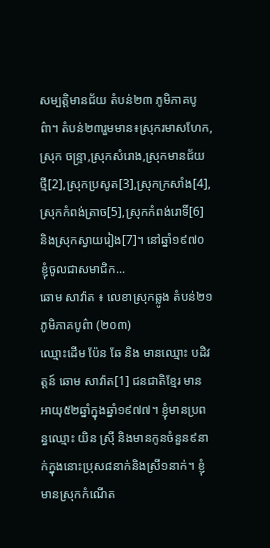សម្បត្តិមានជ័យ តំបន់២៣ ភូមិភាគបូព៌ា។ តំបន់២៣រួមមាន៖ស្រុករមាសហែក,ស្រុក ចន្រ្ទា,ស្រុកសំរោង,ស្រុកមានជ័យថ្មី[2],ស្រុកប្រសូត[3],ស្រុកក្រសាំង[4],ស្រុកកំពង់ត្រាច[5],ស្រុកកំពង់រោទិ៍[6] និងស្រុកស្វាយរៀង[7]។ នៅឆ្នាំ១៩៧០ ខ្ញុំចូលជាសមាជិក...
ឆោម សាវ៉ាត ៖ លេខាស្រុកឆ្លូង តំបន់២១ ភូមិភាគបូព៌ា (២០៣)
ឈ្មោះដើម ប៉ែន ឆែ និង មានឈ្មោះ បដិវត្តន៍ ឆោម សាវ៉ាត[1] ជនជាតិខ្មែរ មានអាយុ៥២ឆ្នាំក្នុងឆ្នាំ១៩៧៧។ ខ្ញុំមានប្រពន្ធឈ្មោះ យិន ស្រ៊ី និងមានកូនចំនួន៩នាក់ក្នុងនោះប្រុស៨នាក់និងស្រី១នាក់។ ខ្ញុំមានស្រុកកំណើត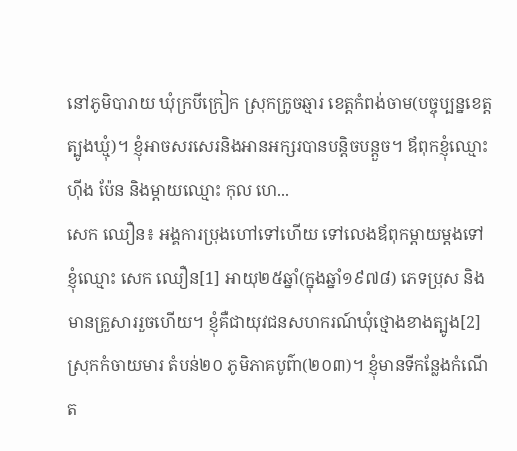នៅភូមិបារាយ ឃុំក្របីក្រៀក ស្រុកក្រូចឆ្មារ ខេត្តកំពង់ចាម(បច្ចុប្បន្នខេត្តត្បូងឃ្មុំ)។ ខ្ញុំអាចសរសេរនិងអានអក្សរបានបន្តិចបន្តួច។ ឪពុកខ្ញុំឈ្មោះ ហ៊ីង ប៉ែន និងម្ដាយឈ្មោះ កុល ហេ...
សេក ឈឿន៖ អង្គការប្រុងហៅទៅហើយ ទៅលេងឪពុកម្ដាយម្ដងទៅ
ខ្ញុំឈ្មោះ សេក ឈឿន[1] អាយុ២៥ឆ្នាំ(ក្នុងឆ្នាំ១៩៧៨) ភេទប្រុស និងមានគ្រួសាររួចហើយ។ ខ្ញុំគឺជាយុវជនសហករណ៍ឃុំថ្មោងខាងត្បូង[2] ស្រុកកំចាយមារ តំបន់២០ ភូមិភាគបូព៌ា(២០៣)។ ខ្ញុំមានទីកន្លែងកំណើត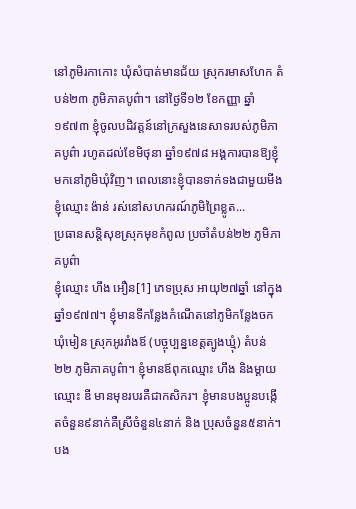នៅភូមិរកាកោះ ឃុំសំបាត់មានជ័យ ស្រុករមាសហែក តំបន់២៣ ភូមិភាគបូព៌ា។ នៅថ្ងៃទី១២ ខែកញ្ញា ឆ្នាំ១៩៧៣ ខ្ញុំចូលបដិវត្តន៍នៅក្រសួងនេសាទរបស់ភូមិភាគបូព៌ា រហូតដល់ខែមិថុនា ឆ្នាំ១៩៧៨ អង្គការបានឱ្យខ្ញុំមកនៅភូមិឃុំវិញ។ ពេលនោះខ្ញុំបានទាក់ទងជាមួយមីងខ្ញុំឈ្មោះ ង៉ាន់ រស់នៅសហករណ៍ភូមិព្រៃខ្លូត...
ប្រធានសន្តិសុខស្រុកមុខកំពូល ប្រចាំតំបន់២២ ភូមិភាគបូព៌ា
ខ្ញុំឈ្មោះ ហឹង អឿន[1] ភេទប្រុស អាយុ២៧ឆ្នាំ នៅក្នុងឆ្នាំ១៩៧៧។ ខ្ញុំមានទីកន្លែងកំណើតនៅភូមិកន្លែងចក ឃុំមៀន ស្រុកអូររាំងឪ (បច្ចុប្បន្នខេត្តត្បូងឃ្មុំ) តំបន់២២ ភូមិភាគបូព៌ា។ ខ្ញុំមានឪពុកឈ្មោះ ហឹង និងម្ដាយឈ្មោះ ឌី មានមុខរបរគឺជាកសិករ។ ខ្ញុំមានបងប្អូនបង្កើតចំនួន៩នាក់គឺស្រីចំនួន៤នាក់ និង ប្រុសចំនួន៥នាក់។ បង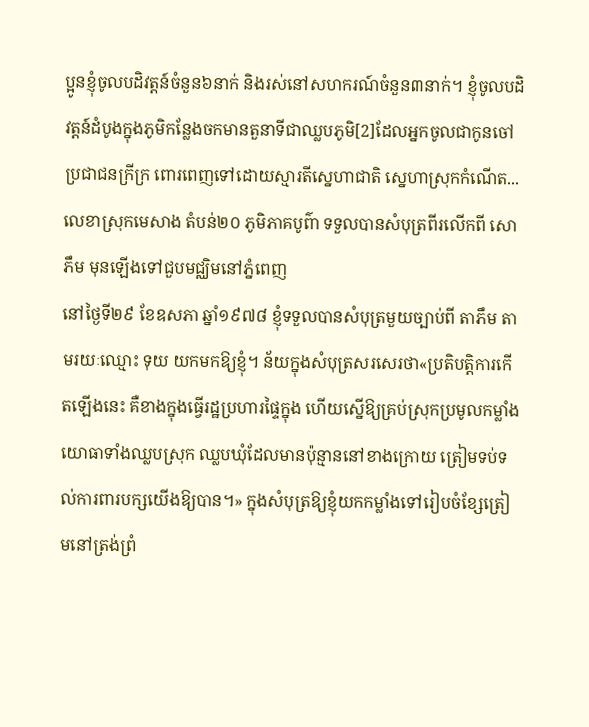ប្អូនខ្ញុំចូលបដិវត្តន៍ចំនួន៦នាក់ និងរស់នៅសហករណ៍ចំនួន៣នាក់។ ខ្ញុំចូលបដិវត្តន៍ដំបូងក្នុងភូមិកន្លែងចកមានតួនាទីជាឈ្លបភូមិ[2]ដែលអ្នកចូលជាកូនចៅប្រជាជនក្រីក្រ ពោរពេញទៅដោយស្មារតីស្នេហាជាតិ ស្នេហាស្រុកកំណើត...
លេខាស្រុកមេសាង តំបន់២០ ភូមិភាគបូព៌ា ទទួលបានសំបុត្រពីរលើកពី សោ ភឹម មុនឡើងទៅជួបមជ្ឈិមនៅភ្នំពេញ
នៅថ្ងៃទី២៩ ខែឧសភា ឆ្នាំ១៩៧៨ ខ្ញុំទទួលបានសំបុត្រមួយច្បាប់ពី តាភឹម តាមរយៈឈ្មោះ ទុយ យកមកឱ្យខ្ញុំ។ ន័យក្នុងសំបុត្រសរសេរថា«ប្រតិបត្តិការកើតឡើងនេះ គឺខាងក្នុងធ្វើរដ្ឋប្រហារផ្ទៃក្នុង ហើយស្នើឱ្យគ្រប់ស្រុកប្រមូលកម្លាំងយោធាទាំងឈ្លបស្រុក ឈ្លបឃុំដែលមានប៉ុន្មាននៅខាងក្រោយ ត្រៀមទប់ទល់ការពារបក្សយើងឱ្យបាន។» ក្នុងសំបុត្រឱ្យខ្ញុំយកកម្លាំងទៅរៀបចំខ្សែត្រៀមនៅត្រង់ព្រំ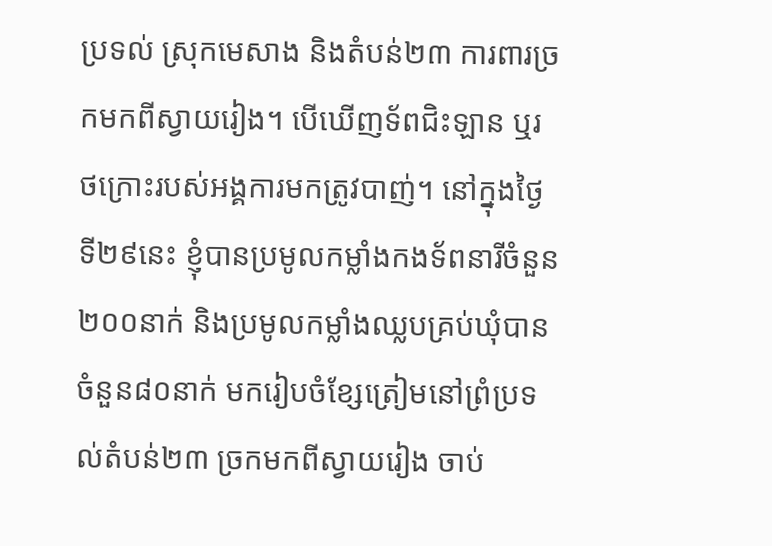ប្រទល់ ស្រុកមេសាង និងតំបន់២៣ ការពារច្រកមកពីស្វាយរៀង។ បើឃើញទ័ពជិះឡាន ឬរថក្រោះរបស់អង្គការមកត្រូវបាញ់។ នៅក្នុងថ្ងៃទី២៩នេះ ខ្ញុំបានប្រមូលកម្លាំងកងទ័ពនារីចំនួន២០០នាក់ និងប្រមូលកម្លាំងឈ្លបគ្រប់ឃុំបានចំនួន៨០នាក់ មករៀបចំខ្សែត្រៀមនៅព្រំប្រទល់តំបន់២៣ ច្រកមកពីស្វាយរៀង ចាប់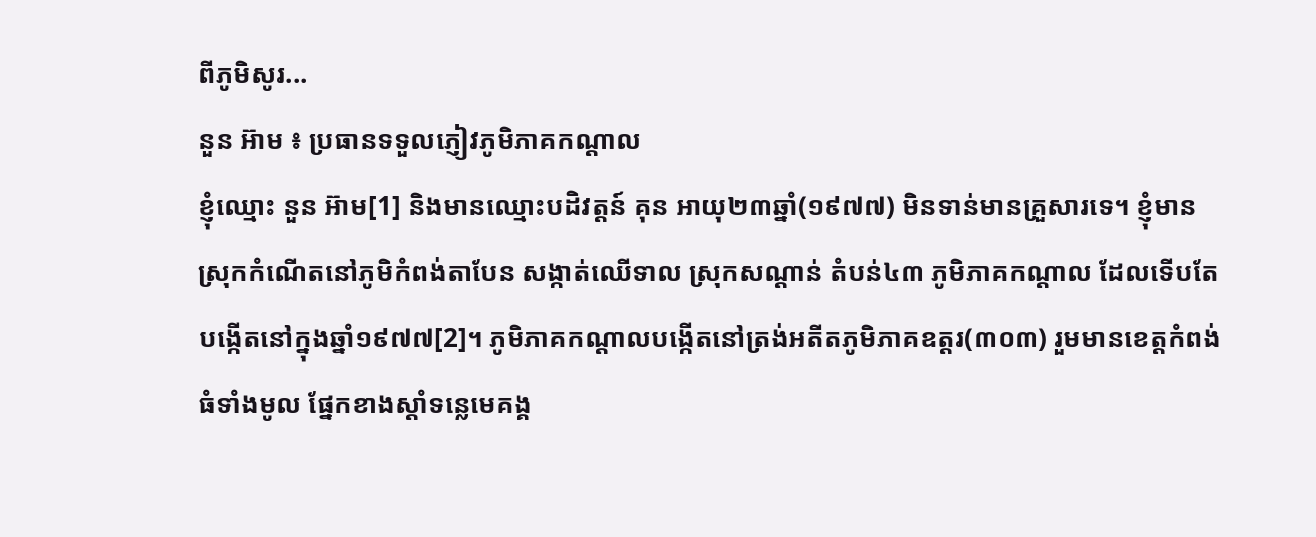ពីភូមិសូរ...
នួន អ៊ាម ៖ ប្រធានទទួលភ្ញៀវភូមិភាគកណ្ដាល
ខ្ញុំឈ្មោះ នួន អ៊ាម[1] និងមានឈ្មោះបដិវត្តន៍ គុន អាយុ២៣ឆ្នាំ(១៩៧៧) មិនទាន់មានគ្រួសារទេ។ ខ្ញុំមានស្រុកកំណើតនៅភូមិកំពង់តាបែន សង្កាត់ឈើទាល ស្រុកសណ្ដាន់ តំបន់៤៣ ភូមិភាគកណ្ដាល ដែលទើបតែបង្កើតនៅក្នុងឆ្នាំ១៩៧៧[2]។ ភូមិភាគកណ្ដាលបង្កើតនៅត្រង់អតីតភូមិភាគឧត្ដរ(៣០៣) រួមមានខេត្តកំពង់ធំទាំងមូល ផ្នែកខាងស្ដាំទន្លេមេគង្គ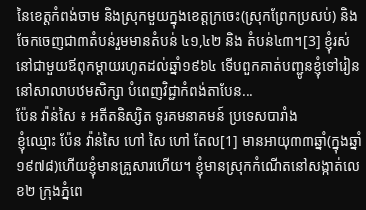នៃខេត្តកំពង់ចាម និងស្រុកមួយក្នុងខេត្តក្រចេះ(ស្រុកព្រែកប្រសប់) និង ចែកចេញជា៣តំបន់រួមមានតំបន់ ៤១,៤២ និង តំបន់៤៣។[3] ខ្ញុំរស់នៅជាមួយឪពុកម្ដាយរហូតដល់ឆ្នាំ១៩៦៤ ទើបពួកគាត់បញ្ជូនខ្ញុំទៅរៀននៅសាលាបឋមសិក្សា បំពេញវិជ្ជាកំពង់តាបែន...
ប៉ែន វ៉ាន់សៃ ៖ អតីតនិស្សិត ទូរគមនាគមន៍ ប្រទេសបារាំង
ខ្ញុំឈ្មោះ ប៉ែន វ៉ាន់សៃ ហៅ សៃ ហៅ តែល[1] មានអាយុ៣៣ឆ្នាំ(ក្នុងឆ្នាំ១៩៧៨)ហើយខ្ញុំមានគ្រួសារហើយ។ ខ្ញុំមានស្រុកកំណើតនៅសង្កាត់លេខ២ ក្រុងភ្នំពេ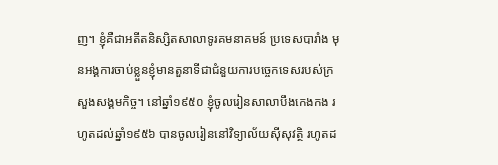ញ។ ខ្ញុំគឺជាអតីតនិស្សិតសាលាទូរគមនាគមន៍ ប្រទេសបារាំង មុនអង្គការចាប់ខ្លួនខ្ញុំមានតួនាទីជាជំនួយការបច្ចេកទេសរបស់ក្រសួងសង្គមកិច្ច។ នៅឆ្នាំ១៩៥០ ខ្ញុំចូលរៀនសាលាបឹងកេងកង រហូតដល់ឆ្នាំ១៩៥៦ បានចូលរៀននៅវិទ្យាល័យស៊ីសុវត្ថិ រហូតដ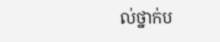ល់ថ្នាក់ប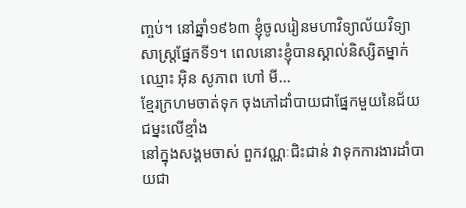ញ្ចប់។ នៅឆ្នាំ១៩៦៣ ខ្ញុំចូលរៀនមហាវិទ្យាល័យវិទ្យាសាស្រ្តផ្នែកទី១។ ពេលនោះខ្ញុំបានស្គាល់និស្សិតម្នាក់ឈ្មោះ អ៊ិន សូភាព ហៅ មី...
ខ្មែរក្រហមចាត់ទុក ចុងភៅដាំបាយជាផ្នែកមួយនៃជ័យជម្នះលើខ្មាំង
នៅក្នុងសង្គមចាស់ ពួកវណ្ណៈជិះជាន់ វាទុកការងារដាំបាយជា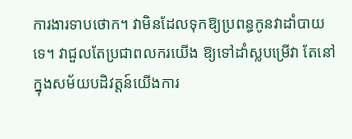ការងារទាបថោក។ វាមិនដែលទុកឱ្យប្រពន្ធកូនវាដាំបាយទេ។ វាជួលតែប្រជាពលករយើង ឱ្យទៅដាំស្លបម្រើវា តែនៅក្នុងសម័យបដិវត្តន៍យើងការ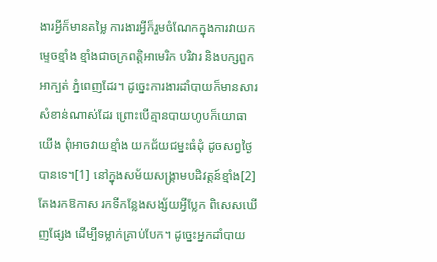ងារអ្វីក៏មានតម្លៃ ការងារអ្វីក៏រួមចំណែកក្នុងការវាយកម្ទេចខ្មាំង ខ្មាំងជាចក្រពត្តិអាមេរិក បរិវារ និងបក្សពួកអាក្បត់ ភ្នំពេញដែរ។ ដូច្នេះការងារដាំបាយក៏មានសារសំខាន់ណាស់ដែរ ព្រោះបើគ្មានបាយហូបក៏យោធាយើង ពុំអាចវាយខ្មាំង យកជ័យជម្នះធំដុំ ដូចសព្វថ្ងៃបានទេ។[1] នៅក្នុងសម័យសង្គ្រាមបដិវត្តន៍ខ្មាំង[2]តែងរកឱកាស រកទីកន្លែងសង្ស័យអ្វីប្លែក ពិសេសឃើញផ្សែង ដើម្បីទម្លាក់គ្រាប់បែក។ ដូច្នេះអ្នកដាំបាយ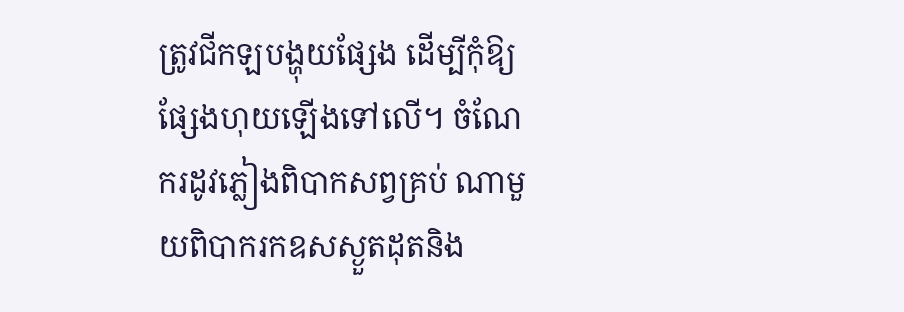ត្រូវជីកឡបង្ហុយផ្សែង ដើម្បីកុំឱ្យផ្សែងហុយឡើងទៅលើ។ ចំណែករដូវភ្លៀងពិបាកសព្វគ្រប់ ណាមួយពិបាករកឧសស្ងួតដុតនិង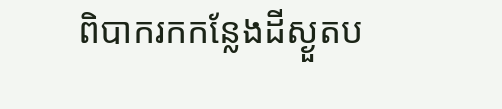ពិបាករកកន្លែងដីស្ងួតប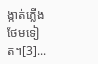ង្កាត់ភ្លើងថែមទៀត។[3]...